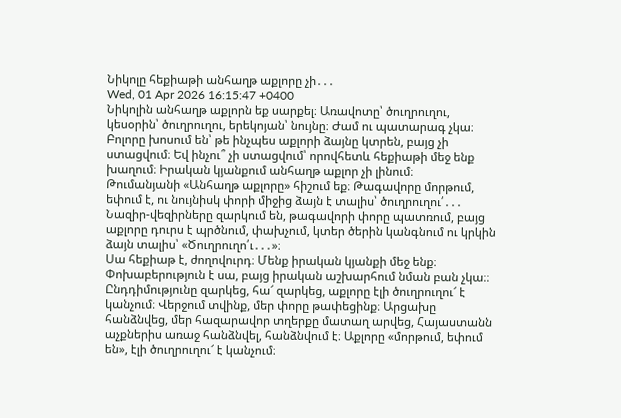Նիկոլը հեքիաթի անհաղթ աքլորը չի․․․
Wed, 01 Apr 2026 16:15:47 +0400
Նիկոլին անհաղթ աքլորն եք սարքել։ Առավոտը՝ ծուղրուղու, կեսօրին՝ ծուղրուղու, երեկոյան՝ նույնը։ Ժամ ու պատարագ չկա։ Բոլորը խոսում են՝ թե ինչպես աքլորի ձայնը կտրեն, բայց չի ստացվում։ Եվ ինչու՞ չի ստացվում՝ որովհետև հեքիաթի մեջ ենք խաղում։ Իրական կյանքում անհաղթ աքլոր չի լինում։
Թումանյանի «Անհաղթ աքլորը» հիշում եք։ Թագավորը մորթում, եփում է, ու նույնիսկ փորի միջից ձայն է տալիս՝ ծուղրուղու՛․․․ Նազիր-վեզիրները զարկում են, թագավորի փորը պատռում, բայց աքլորը դուրս է պրծնում, փախչում, կտեր ծերին կանգնում ու կրկին ձայն տալիս՝ «Ծուղրուղո՛ւ․․․»։
Սա հեքիաթ է, ժողովուրդ։ Մենք իրական կյանքի մեջ ենք։ Փոխաբերություն է սա, բայց իրական աշխարհում նման բան չկա։։ Ընդդիմությունը զարկեց, հա՜ զարկեց, աքլորը էլի ծուղրուղու՜ է կանչում։ Վերջում տվինք, մեր փորը թափեցինք։ Արցախը հանձնվեց, մեր հազարավոր տղերքը մատաղ արվեց, Հայաստանն աչքներիս առաջ հանձնվել, հանձնվում է։ Աքլորը «մորթում, եփում են», էլի ծուղրուղու՜ է կանչում։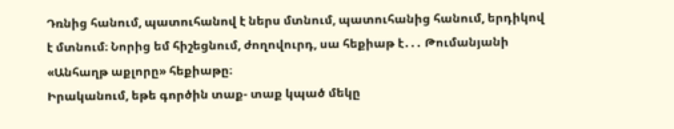Դռնից հանում, պատուհանով է ներս մտնում, պատուհանից հանում, երդիկով է մտնում։ Նորից եմ հիշեցնում, ժողովուրդ, սա հեքիաթ է․․․ Թումանյանի «Անհաղթ աքլորը» հեքիաթը։
Իրականում, եթե գործին տաք- տաք կպած մեկը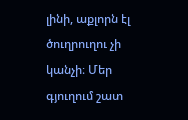լինի, աքլորն էլ ծուղրուղու չի կանչի։ Մեր գյուղում շատ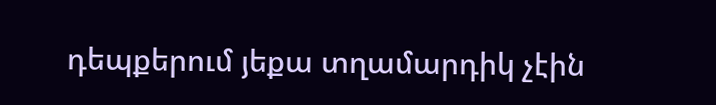դեպքերում յեքա տղամարդիկ չէին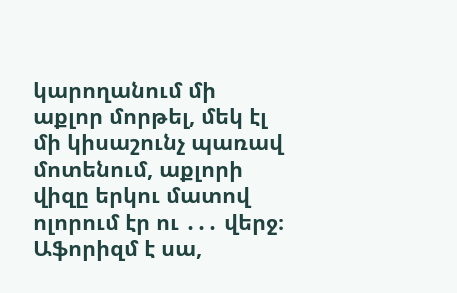կարողանում մի աքլոր մորթել, մեկ էլ մի կիսաշունչ պառավ մոտենում, աքլորի վիզը երկու մատով ոլորում էր ու ․․․ վերջ։ Աֆորիզմ է սա,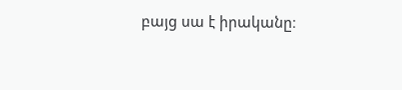բայց սա է իրականը։